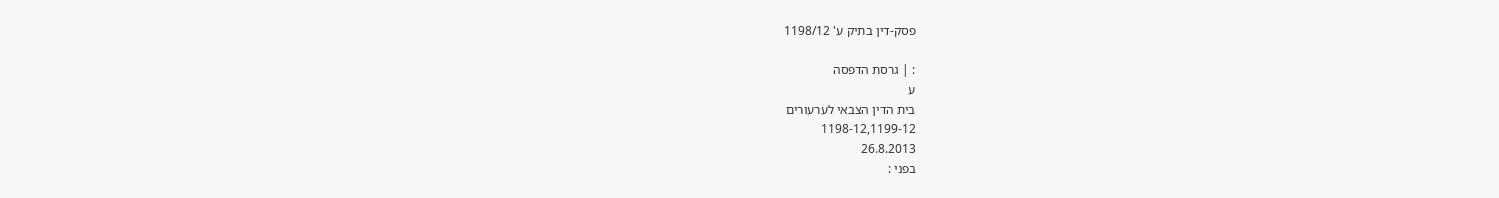פסק-דין בתיק ע' 1198/12

: | גרסת הדפסה
ע
בית הדין הצבאי לערעורים
1198-12,1199-12
26.8.2013
בפני :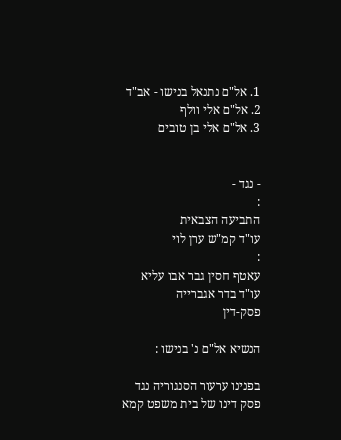1. אל"ם נתנאל בנישו - אב"ד
2. אל"ם אלי וולף
3. אל"ם אלי בן טובים


- נגד -
:
התביעה הצבאית
עו"ד קמ"ש ערן לוי
:
עאטף חסין גבר אבו עליא
עו"ד בדר אגברייה
פסק-דין

הנשיא אל"ם נ' בנישו :

בפנינו ערעור הסנגוריה נגד פסק דינו של בית משפט קמא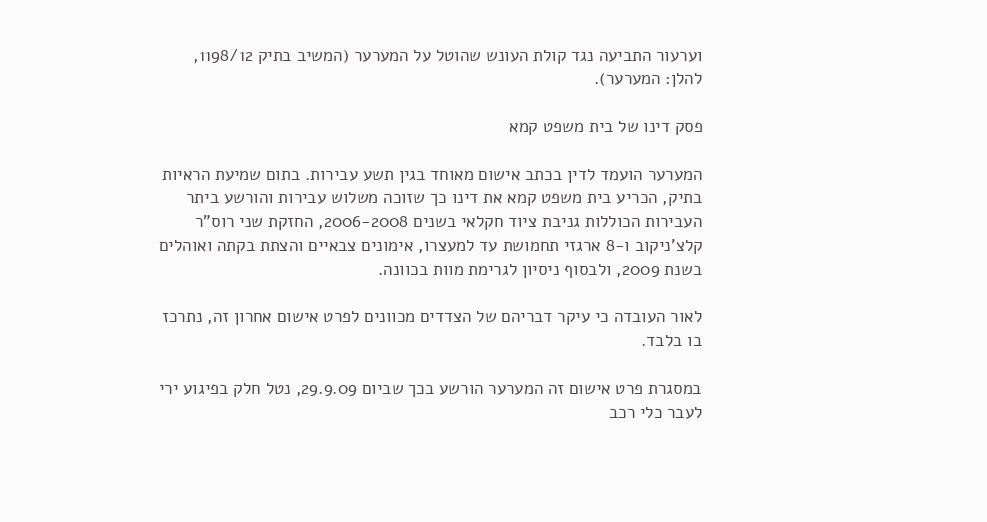וערעור התביעה נגד קולת העונש שהוטל על המערער (המשיב בתיק 1198/12, להלן: המערער).

פסק דינו של בית משפט קמא

המערער הועמד לדין בכתב אישום מאוחד בגין תשע עבירות. בתום שמיעת הראיות בתיק, הכריע בית משפט קמא את דינו כך שזוכה משלוש עבירות והורשע ביתר העבירות הכוללות גניבת ציוד חקלאי בשנים 2006-2008, החזקת שני רוס"ר קלצ'ניקוב ו-8 ארגזי תחמושת עד למעצרו, אימונים צבאיים והצתת בקתה ואוהלים בשנת 2009, ולבסוף ניסיון לגרימת מוות בכוונה.

לאור העובדה כי עיקר דבריהם של הצדדים מכוונים לפרט אישום אחרון זה, נתרכז בו בלבד.

במסגרת פרט אישום זה המערער הורשע בכך שביום 29.9.09, נטל חלק בפיגוע ירי לעבר כלי רכב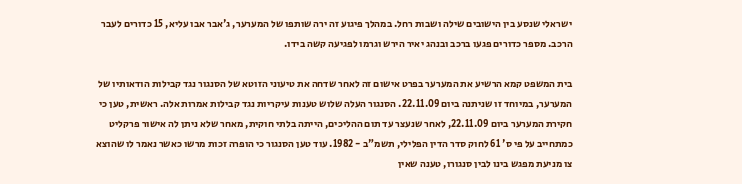ישראלי שנסע בין הישובים שילה ושבות רחל. במהלך פיגוע זה ירה שותפו של המערער, ג'אבר אבו עליא, 15 כדורים לעבר הרכב. מספר כדורים פגעו ברכב ובנהג יאיר הירש וגרמו לפגיעה קשה בידו.

בית המשפט קמא הרשיע את המערער בפרט אישום זה לאחר שדחה את טיעוני הזוטא של הסנגור נגד קבילות הודאותיו של המערער, במיוחד זו שניתנה ביום 22.11.09. הסנגור העלה שלוש טענות עיקריות נגד קבילות אמרות אלה. ראשית, טען כי חקירת המערער ביום 22.11.09, לאחר שנעצר עד תום ההליכים, הייתה בלתי חוקית, מאחר שלא ניתן לה אישור פרקליט כמתחייב על פי ס' 61 לחוק סדר הדין הפלילי, תשמ"ב - 1982. עוד טען הסנגור כי הופרה זכות מרשו כאשר נאמר לו שהוצא צו מניעת מפגש בינו לבין סנגורו, טענה שאין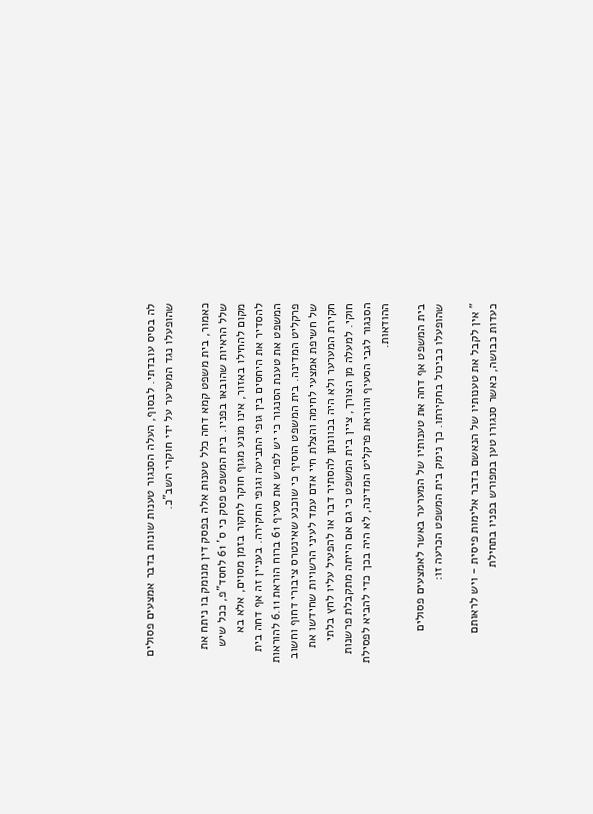לה בסיס עובדתי. לבסוף, העלה הסנגור טענות שונות בדבר אמצעים פסולים שהופעלו נגד המערער על ידי חוקרי השב"כ.

כאמור, בית משפט קמא דחה כלל טענות אלה בפסק דין מנומק בו ניתח את שלל הראיות שהובאו בפניו. בית המשפט פסק כי ס' 61 לחסד"פ, ככל שיש מקום להחילו באזור, אינו מונע מגוף חוקר לחקור בזמן מסוים, אלא בא להסדיר את היחסים בין גופי התביעה וגופי החקירה. בעניין זה אף דחה בית המשפט את טענת הסנגור כי יש לפרש את סעיף 61 ברוח הוראת 6.11 להוראות פרקליט המדינה. בית המשפט הוסיף כי שוכנע שאינטרס ציבורי דחוף וחשוב של חשיפת אמצעי לחימה והצלת חיי אדם עמד לעיני הרשויות שחידשו את חקירת המערער ולא היה בכוונתן להסתיר דבר או להפעיל עליו לחץ בלתי חוקי. למעלה מן הצורך, ציין בית המשפט כי גם אם הייתה מתקבלת פרשנות הסנגור לגבי הסעיף והוראת פרקליט המדינה, לא היה בכך כדי להביא לפסילת ההודאות.

בית המשפט אף דחה את טענותיו של המערער באשר לאמצעים פסולים שהופעלו כביכול בחקירתו. כך נימק בית המשפט הכרעה זו:

" אין לקבל את טענותיו של הנאשם בדבר אלימות פיסית - ויש לראותם כעדות כבושה, כאשר סנגורו טען במפורש בפניו בתחילת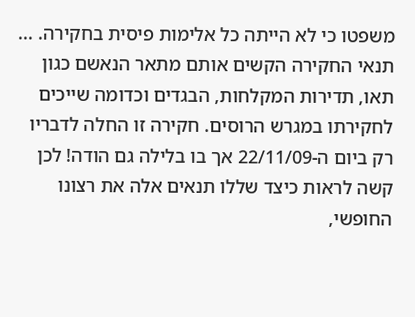משפטו כי לא הייתה כל אלימות פיסית בחקירה. ... תנאי החקירה הקשים אותם מתאר הנאשם כגון תאו, תדירות המקלחות, הבגדים וכדומה שייכים לחקירתו במגרש הרוסים. חקירה זו החלה לדבריו רק ביום ה-22/11/09 אך בו בלילה גם הודה! לכן קשה לראות כיצד שללו תנאים אלה את רצונו החופשי,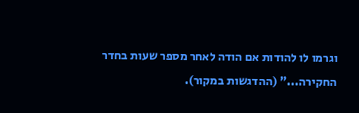וגרמו לו להודות אם הודה לאחר מספר שעות בחדר החקירה..." (ההדגשות במקור).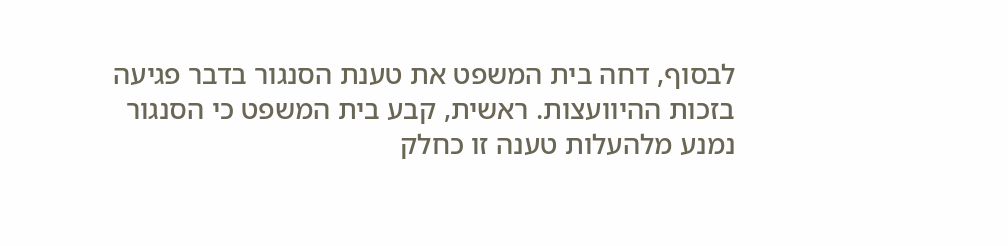לבסוף, דחה בית המשפט את טענת הסנגור בדבר פגיעה בזכות ההיוועצות. ראשית, קבע בית המשפט כי הסנגור נמנע מלהעלות טענה זו כחלק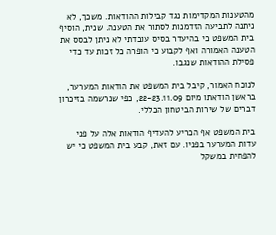מהטענות המקדימות נגד קבילות ההודאות. משכך, לא ניתנה לתביעה הזדמנות לסתור את הטענה. שנית, הוסיף בית המשפט כי בהיעדר בסיס עובדתי לא ניתן לבסס את הטענה האמורה ואף לקבוע כי הופרה כל זכות עד כדי פסילת ההודאות שנגבו.

לנוכח האמור, קיבל בית המשפט את הודאות המערער, בראשן הודאתו מיום 22-23.11.09, כפי שנרשמה בזיכרון דברים של שירות הביטחון הכללי.

בית המשפט אף הכריע להעדיף הודאות אלה על פני עדות המערער בפניו. עם זאת, קבע בית המשפט כי יש להפחית במשקל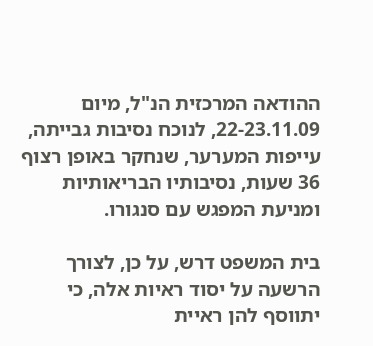ההודאה המרכזית הנ"ל, מיום 22-23.11.09, לנוכח נסיבות גבייתה, עייפות המערער, שנחקר באופן רצוף 36 שעות, נסיבותיו הבריאותיות ומניעת המפגש עם סנגורו.

בית המשפט דרש, על כן, לצורך הרשעה על יסוד ראיות אלה, כי יתווסף להן ראיית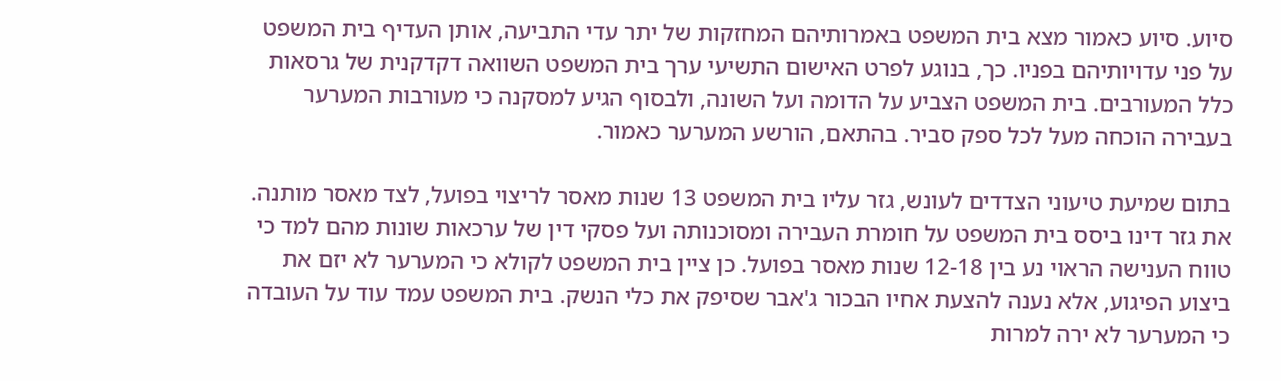סיוע. סיוע כאמור מצא בית המשפט באמרותיהם המחזקות של יתר עדי התביעה, אותן העדיף בית המשפט על פני עדויותיהם בפניו. כך, בנוגע לפרט האישום התשיעי ערך בית המשפט השוואה דקדקנית של גרסאות כלל המעורבים. בית המשפט הצביע על הדומה ועל השונה, ולבסוף הגיע למסקנה כי מעורבות המערער בעבירה הוכחה מעל לכל ספק סביר. בהתאם, הורשע המערער כאמור.

בתום שמיעת טיעוני הצדדים לעונש, גזר עליו בית המשפט 13 שנות מאסר לריצוי בפועל, לצד מאסר מותנה. את גזר דינו ביסס בית המשפט על חומרת העבירה ומסוכנותה ועל פסקי דין של ערכאות שונות מהם למד כי טווח הענישה הראוי נע בין 12-18 שנות מאסר בפועל. כן ציין בית המשפט לקולא כי המערער לא יזם את ביצוע הפיגוע, אלא נענה להצעת אחיו הבכור ג'אבר שסיפק את כלי הנשק. בית המשפט עמד עוד על העובדה כי המערער לא ירה למרות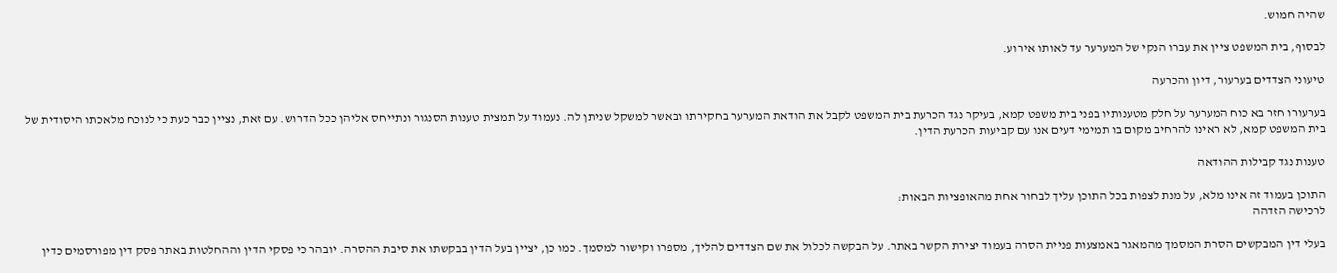שהיה חמוש.

לבסוף, בית המשפט ציין את עברו הנקי של המערער עד לאותו אירוע.

טיעוני הצדדים בערעור, דיון והכרעה

בערעורו חזר בא כוח המערער על חלק מטענותיו בפני בית משפט קמא, בעיקר נגד הכרעת בית המשפט לקבל את הודאת המערער בחקירתו ובאשר למשקל שניתן לה. נעמוד על תמצית טענות הסנגור ונתייחס אליהן ככל הדרוש. עם זאת, נציין כבר כעת כי לנוכח מלאכתו היסודית של בית המשפט קמא, לא ראינו להרחיב מקום בו תמימי דעים אנו עם קביעות הכרעת הדין.

טענות נגד קבילות ההודאה

התוכן בעמוד זה אינו מלא, על מנת לצפות בכל התוכן עליך לבחור אחת מהאופציות הבאות:
לרכישה הזדהה

בעלי דין המבקשים הסרת המסמך מהמאגר באמצעות פניית הסרה בעמוד יצירת הקשר באתר. על הבקשה לכלול את שם הצדדים להליך, מספרו וקישור למסמך. כמו כן, יציין בעל הדין בבקשתו את סיבת ההסרה. יובהר כי פסקי הדין וההחלטות באתר פסק דין מפורסמים כדין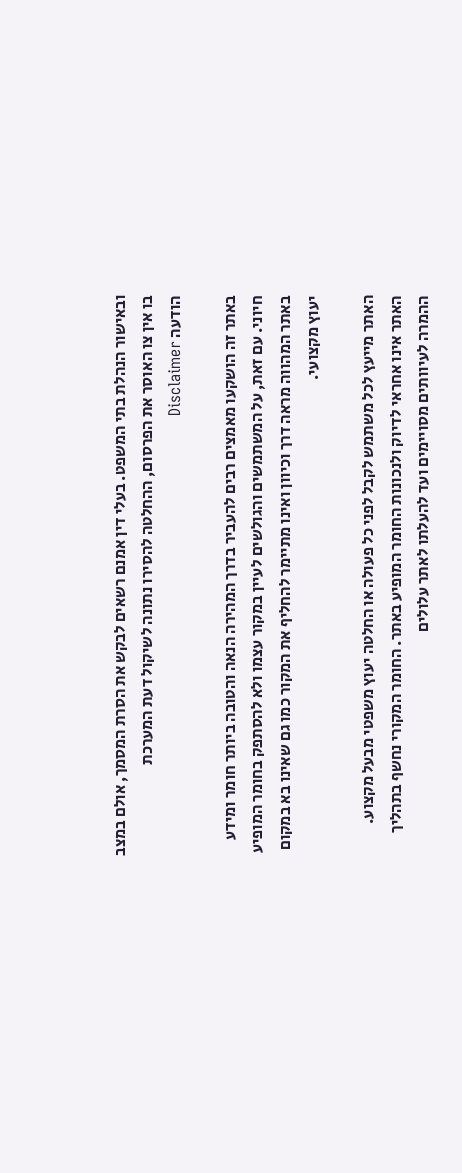ובאישור הנהלת בתי המשפט. בעלי דין אמנם רשאים לבקש את הסרת המסמך, אולם במצב בו אין צו האוסר את הפרסום, ההחלטה להסירו נתונה לשיקול דעת המערכת
הודעה Disclaimer

באתר זה הושקעו מאמצים רבים להעביר בדרך המהירה הנאה והטובה ביותר חומר ומידע חיוני. עם זאת, על המשתמשים והגולשים לעיין במקור עצמו ולא להסתפק בחומר המופיע באתר המהווה מראה דרך וכיוון ואינו מתיימר להחליף את המקור כמו גם שאינו בא במקום יעוץ מקצועי.

האתר מייעץ לכל משתמש לקבל לפני כל פעולה או החלטה יעוץ משפטי מבעל מקצוע. האתר אינו אחראי לדיוק ולנכונות החומר המופיע באתר. החומר המקורי נחשף בתהליך ההמרה לעיוותים מסויימים ועד להעלתו לאתר עלולים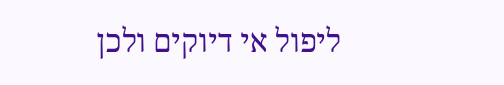ליפול אי דיוקים ולכן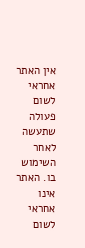אין האתר אחראי לשום פעולה שתעשה לאחר השימוש בו. האתר אינו אחראי לשום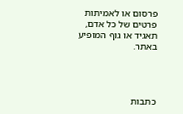פרסום או לאמיתות פרטים של כל אדם, תאגיד או גוף המופיע באתר.




כתבות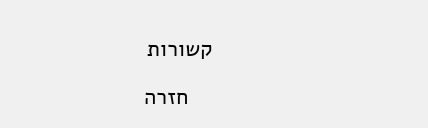קשורות

    חזרה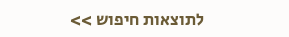לתוצאות חיפוש >>